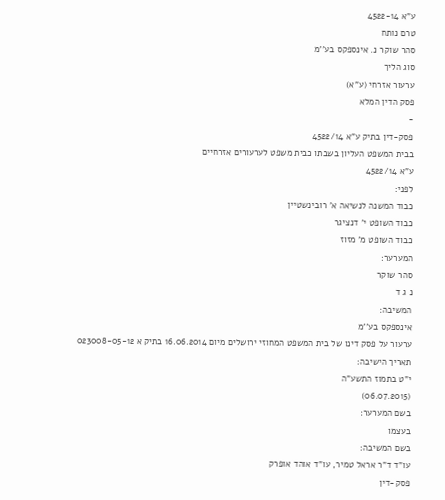ע"א 4522-14
טרם נותח
סהר שוקר נ. אינספקס בע''מ
סוג הליך
ערעור אזרחי (ע"א)
פסק הדין המלא
-
פסק-דין בתיק ע"א 4522/14
בבית המשפט העליון בשבתו כבית משפט לערעורים אזרחיים
ע"א 4522/14
לפני:
כבוד המשנה לנשיאה א' רובינשטיין
כבוד השופט י' דנציגר
כבוד השופט מ' מזוז
המערער:
סהר שוקר
נ ג ד
המשיבה:
אינספקס בע''מ
ערעור על פסק דינו של בית המשפט המחוזי ירושלים מיום 16.06.2014 בתיק א 023008-05-12
תאריך הישיבה:
י"ט בתמוז התשע"ה
(06.07.2015)
בשם המערער:
בעצמו
בשם המשיבה:
עו"ד ד"ר אראל טמיר, עו"ד אוהד אופרק
פסק-דין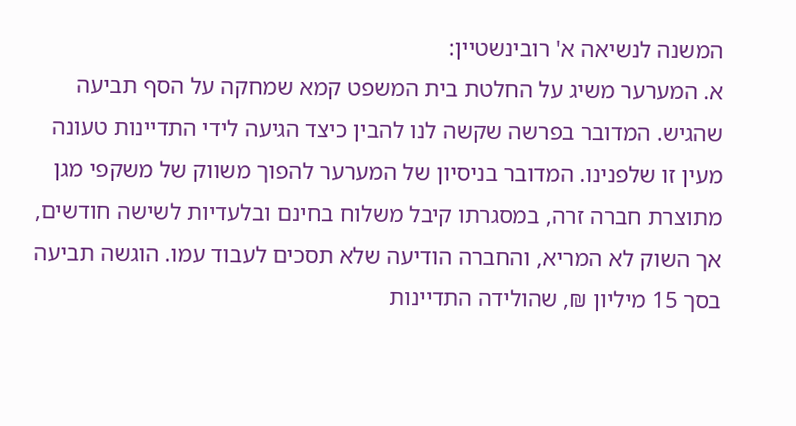המשנה לנשיאה א' רובינשטיין:
א. המערער משיג על החלטת בית המשפט קמא שמחקה על הסף תביעה שהגיש. המדובר בפרשה שקשה לנו להבין כיצד הגיעה לידי התדיינות טעונה מעין זו שלפנינו. המדובר בניסיון של המערער להפוך משווק של משקפי מגן מתוצרת חברה זרה, במסגרתו קיבל משלוח בחינם ובלעדיות לשישה חודשים, אך השוק לא המריא, והחברה הודיעה שלא תסכים לעבוד עמו. הוגשה תביעה בסך 15 מיליון ₪, שהולידה התדיינות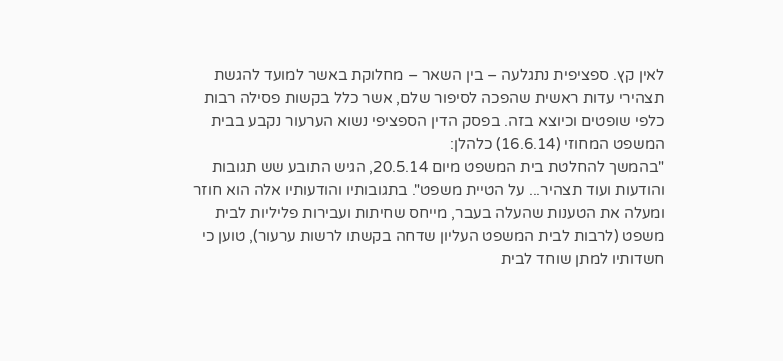לאין קץ. ספציפית נתגלעה – בין השאר – מחלוקת באשר למועד להגשת תצהירי עדות ראשית שהפכה לסיפור שלם, אשר כלל בקשות פסילה רבות כלפי שופטים וכיוצא בזה. בפסק הדין הספציפי נשוא הערעור נקבע בבית המשפט המחוזי (16.6.14) כלהלן:
"בהמשך להחלטת בית המשפט מיום 20.5.14, הגיש התובע שש תגובות והודעות ועוד תצהיר... על הטיית משפט". בתגובותיו והודעותיו אלה הוא חוזר ומעלה את הטענות שהעלה בעבר, מייחס שחיתות ועבירות פליליות לבית משפט (לרבות לבית המשפט העליון שדחה בקשתו לרשות ערעור), טוען כי חשדותיו למתן שוחד לבית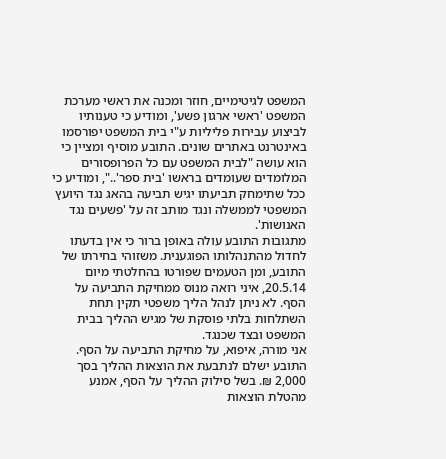המשפט לגיטימיים, חוזר ומכנה את ראשי מערכת המשפט 'ראשי ארגון פשע', ומודיע כי טענותיו לביצוע עבירות פליליות ע"י בית המשפט יפורסמו באינטרנט באתרים שונים. התובע מוסיף ומציין כי הוא עושה "לבית המשפט עם כל הפרופסורים המלומדים שעומדים בראשו 'בית ספר'..", ומודיע כי ככל שתימחק תביעתו יגיש תביעה בהאג נגד היועץ המשפטי לממשלה ונגד מותב זה על 'פשעים נגד האנושות'.
מתגובות התובע עולה באופן ברור כי אין בדעתו לחדול מהתנהלותו הפוגענית. משזוהי בחירתו של התובע, ומן הטעמים שפורטו בהחלטתי מיום 20.5.14, איני רואה מנוס ממחיקת התביעה על הסף. לא ניתן לנהל הליך משפטי תקין תחת השתלחות בלתי פוסקת של מגיש ההליך בבית המשפט ובצד שכנגד.
אני מורה, איפוא, על מחיקת התביעה על הסף.
התובע ישלם לנתבעת את הוצאות ההליך בסך 2,000 ₪. בשל סילוק ההליך על הסף, אמנע מהטלת הוצאות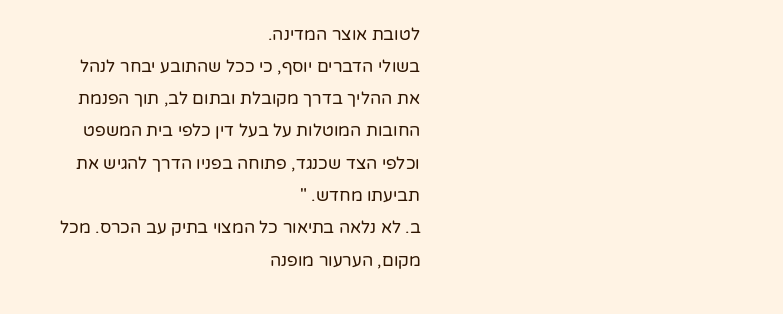לטובת אוצר המדינה.
בשולי הדברים יוסף, כי ככל שהתובע יבחר לנהל את ההליך בדרך מקובלת ובתום לב, תוך הפנמת החובות המוטלות על בעל דין כלפי בית המשפט וכלפי הצד שכנגד, פתוחה בפניו הדרך להגיש את תביעתו מחדש. "
ב. לא נלאה בתיאור כל המצוי בתיק עב הכרס. מכל מקום, הערעור מופנה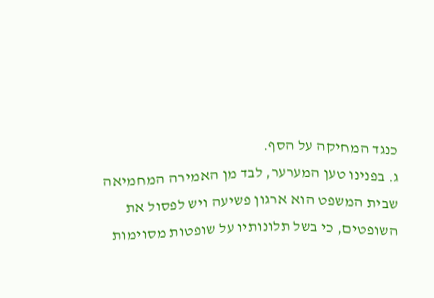כנגד המחיקה על הסף.
ג. בפנינו טען המערער, לבד מן האמירה המחמיאה שבית המשפט הוא ארגון פשיעה ויש לפסול את השופטים, כי בשל תלונותיו על שופטות מסוימות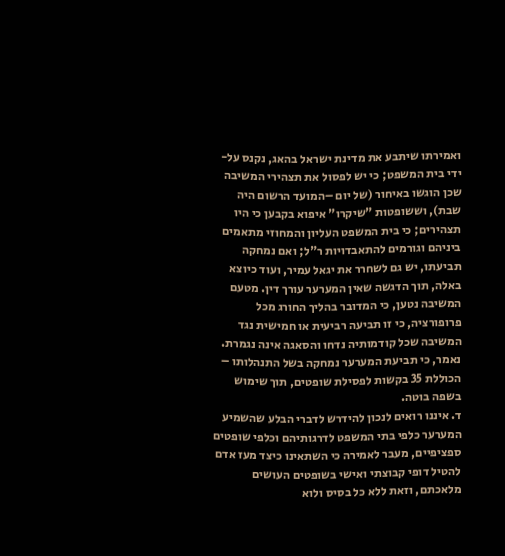ואמירתו שיתבע את מדינת ישראל בהאג, נקנס על-ידי בית המשפט; כי יש לפסול את תצהירי המשיבה שכן הוגשו באיחור (של יום –המועד הרשום היה שבת), וששופטות "שיקרו" איפוא בקבען כי היו תצהירים; כי בית המשפט העליון והמחוזי מתאמים ביניהם וגורמים להתאבדויות ר"ל; ואם נמחקה תביעתו, יש גם לשחרר את יגאל עמיר, ועוד כיוצא באלה, תוך הדגשה שאין המערער עורך דין. מטעם המשיבה נטען, כי המדובר בהליך החורג מכל פרופורציה, כי זו תביעה רביעית או חמישית נגד המשיבה שכל קודמותיה נדחו והסאגה אינה נגמרת. נאמר, כי תביעת המערער נמחקה בשל התנהלותו – הכוללת 35 בקשות לפסילת שופטים, תוך שימוש בשפה בוטה.
ד. איננו רואים לנכון להידרש לדברי הבלע שהשמיע המערער כלפי בתי המשפט לדרגותיהם וכלפי שופטים ספציפיים, מעבר לאמירה כי השתאינו כיצד מעז אדם להטיל דופי קבוצתי ואישי בשופטים העושים מלאכתם, וזאת ללא כל בסיס ולוא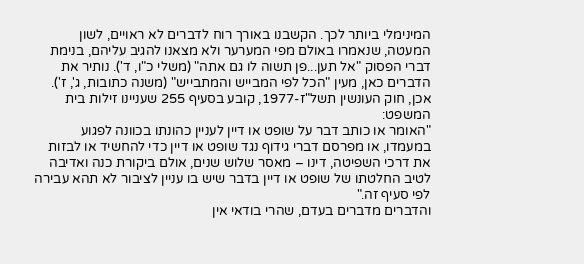המינימלי ביותר לכך. הקשבנו באורך רוח לדברים לא ראויים, לשון המעטה, שנאמרו באולם מפי המערער ולא מצאנו להגיב עליהם, בנימת דברי הפסוק "אל תען...פן תשוה לו גם אתה" (משלי כ"ו, ד'). נותיר את הדברים כאן, מעין "הכל לפי המבייש והמתבייש" (משנה כתובות, ג', ז'). אכן, חוק העונשין תשל"ז-1977, קובע בסעיף 255 שעניינו זילות בית המשפט:
"האומר או כותב דבר על שופט או דיין לעניין כהונתו בכוונה לפגוע במעמדו, או מפרסם דברי גידוף נגד שופט או דיין כדי להחשיד או לבזות את דרכי השפיטה, דינו – מאסר שלוש שנים, אולם ביקורת כנה ואדיבה לטיב החלטתו של שופט או דיין בדבר שיש בו עניין לציבור לא תהא עבירה לפי סעיף זה."
והדברים מדברים בעדם, שהרי בודאי אין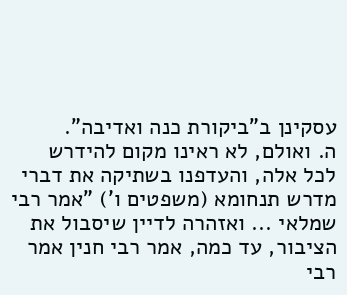עסקינן ב"ביקורת כנה ואדיבה".
ה. ואולם, לא ראינו מקום להידרש לכל אלה, והעדפנו בשתיקה את דברי מדרש תנחומא (משפטים ו') "אמר רבי שמלאי ... ואזהרה לדיין שיסבול את הציבור, עד כמה, אמר רבי חנין אמר רבי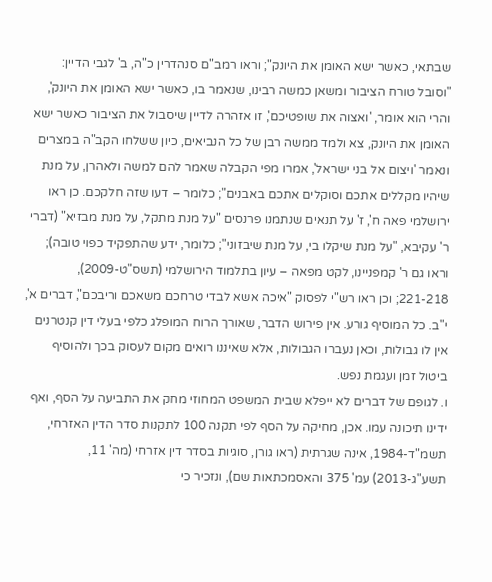שבתאי, כאשר ישא האומן את היונק"; וראו רמב"ם סנהדרין כ"ה, ב' לגבי הדיין: "וסובל טורח הציבור ומשאן כמשה רבינו, שנאמר בו, כאשר ישא האומן את היונק', והרי הוא אומר, 'ואצוה את שופטיכם', זו אזהרה לדיין שיסבול את הציבור כאשר ישא האומן את היונק, צא ולמד ממשה רבן של כל הנביאים, כיון ששלחו הקב"ה במצרים ונאמר 'ויצום אל בני ישראל', אמרו מפי הקבלה שאמר להם למשה ולאהרן, על מנת שיהיו מקללים אתכם וסוקלים אתכם באבנים"; כלומר – דעו שזה חלקכם. כן ראו ירושלמי פאה ח', ז' על תנאים שנתמנו פרנסים "על מנת מתקל, על מנת מבזיא" (דברי ר' עקיבא, "על מנת שיקלו בי, על מנת שיבזוני"; כלומר, ידע שהתפקיד כפוי טובה); וראו גם ר' קמפניינו, לקט מפאה – עיון בתלמוד הירושלמי (תשס"ט-2009), 221-218; וכן ראו רש"י לפסוק "איכה אשא לבדי טרחכם משאכם וריבכם", דברים א', י"ב. כל המוסיף גורע. אין פירוש הדבר, שאורך הרוח המופלג כלפי בעלי דין קנטרנים אין לו גבולות, וכאן נעברו הגבולות, אלא שאיננו רואים מקום לעסוק בכך ולהוסיף ביטול זמן ועגמת נפש.
ו. לגופם של דברים לא ייפלא שבית המשפט המחוזי מחק את התביעה על הסף, ואף ידינו תיכונה עמו. אכן, מחיקה על הסף לפי תקנה 100 לתקנות סדר הדין האזרחי, תשמ"ד-1984, אינה שגרתית (ראו גורן, סוגיות בסדר דין אזרחי (מה' 11, תשע"ג-2013) עמ' 375 והאסמכתאות שם), ונזכיר כי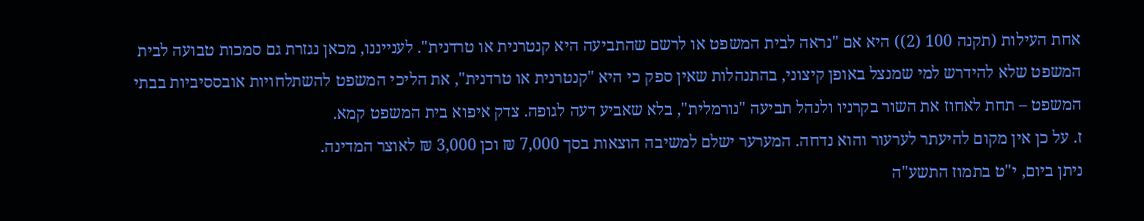אחת העילות (תקנה 100 (2)) היא אם "נראה לבית המשפט או לרשם שהתביעה היא קנטרנית או טרדנית". לענייננו, מכאן נגזרת גם סמכות טבועה לבית המשפט שלא להידרש למי שמנצל באופן קיצוני, בהתנהלות שאין ספק כי היא "קנטרנית או טרדנית", את הליכי המשפט להשתלחויות אובססיביות בבתי המשפט – תחת לאחוז את השור בקרניו ולנהל תביעה "נורמלית", בלא שאביע דעה לגופה. צדק איפוא בית המשפט קמא.
ז. על כן אין מקום להיעתר לערעור והוא נדחה. המערער ישלם למשיבה הוצאות בסך 7,000 ₪ וכן 3,000 ₪ לאוצר המדינה.
ניתן ביום, י"ט בתמוז התשע"ה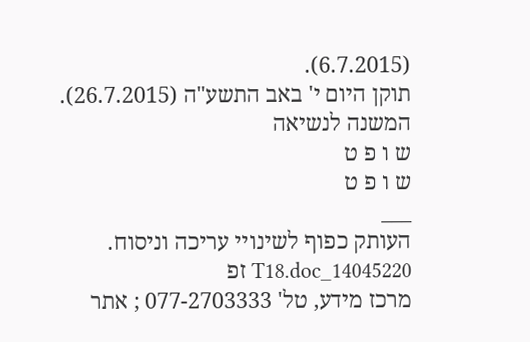(6.7.2015).
תוקן היום י' באב התשע"ה (26.7.2015).
המשנה לנשיאה
ש ו פ ט
ש ו פ ט
___
העותק כפוף לשינויי עריכה וניסוח. 14045220_T18.doc זפ
מרכז מידע, טל' 077-2703333 ; אתר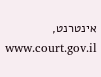אינטרנט, www.court.gov.il